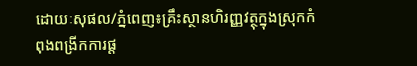ដោយៈសុផល/ភ្នំពេញ៖គ្រឹះស្ថានហិរញ្ញវត្ថុក្នុងស្រុកកំពុងពង្រីកការផ្ត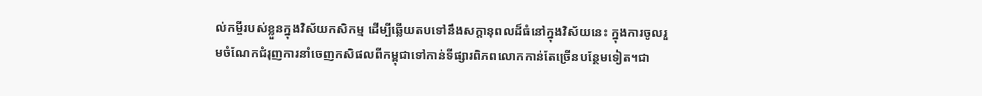ល់កម្ចីរបស់ខ្លួនក្នុងវិស័យកសិកម្ម ដើម្បីឆ្លើយតបទៅនឹងសក្តានុពលដ៏ធំនៅក្នុងវិស័យនេះ ក្នុងការចូលរួមចំណែកជំរុញការនាំចេញកសិផលពីកម្ពុជាទៅកាន់ទីផ្សារពិភពលោកកាន់តែច្រើនបន្ថែមទៀត។ជា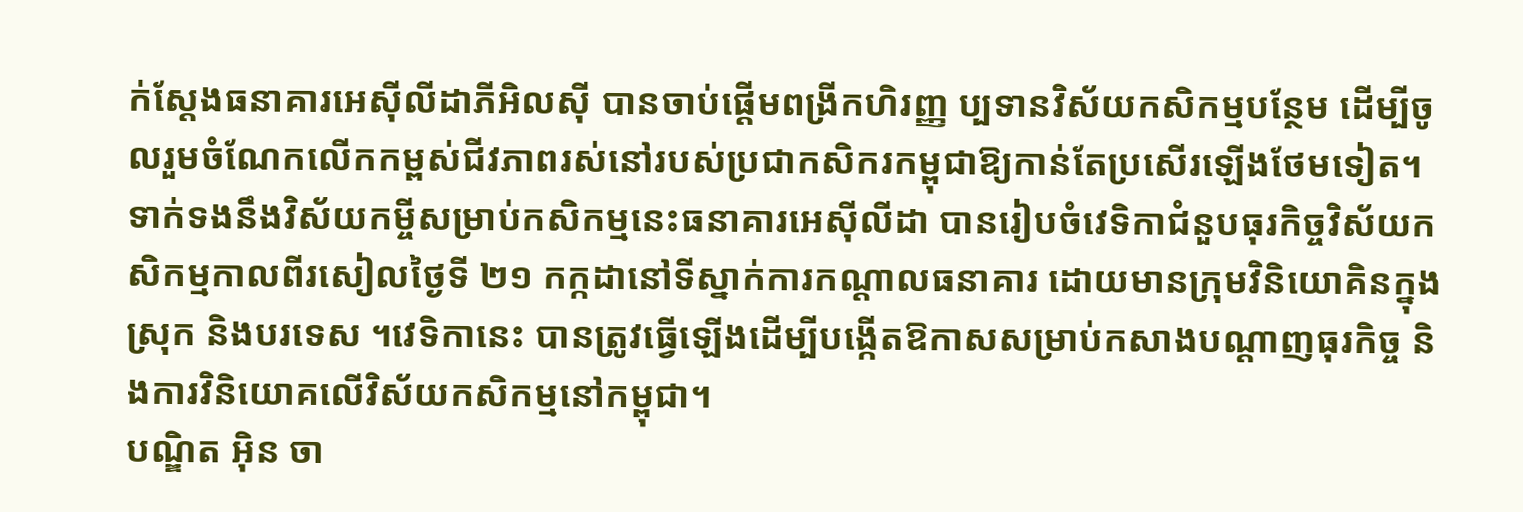ក់ស្តែងធនាគារអេស៊ីលីដាភីអិលស៊ី បានចាប់ផ្តើមពង្រីកហិរញ្ញ ប្បទានវិស័យកសិកម្មបន្ថែម ដើម្បីចូលរួមចំណែកលើកកម្ពស់ជីវភាពរស់នៅរបស់ប្រជាកសិករកម្ពុជាឱ្យកាន់តែប្រសើរឡើងថែមទៀត។
ទាក់ទងនឹងវិស័យកម្ចីសម្រាប់កសិកម្មនេះធនាគារអេស៊ីលីដា បានរៀបចំវេទិកាជំនួបធុរកិច្ចវិស័យកសិកម្មកាលពីរសៀលថ្ងៃទី ២១ កក្កដានៅទីស្នាក់ការកណ្តាលធនាគារ ដោយមានក្រុមវិនិយោគិនក្នុងស្រុក និងបរទេស ។វេទិកានេះ បានត្រូវធ្វើឡើងដើម្បីបង្កើតឱកាសសម្រាប់កសាងបណ្តាញធុរកិច្ច និងការវិនិយោគលើវិស័យកសិកម្មនៅកម្ពុជា។
បណ្ឌិត អ៊ិន ចា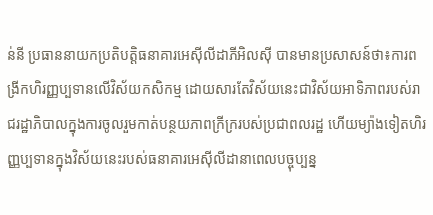ន់នី ប្រធាននាយកប្រតិបត្តិធនាគារអេស៊ីលីដាភីអិលស៊ី បានមានប្រសាសន៍ថា៖ការពង្រីកហិរញ្ញប្បទានលើវិស័យកសិកម្ម ដោយសារតែវិស័យនេះជាវិស័យអាទិភាពរបស់រាជរដ្ឋាភិបាលក្នុងការចូលរួមកាត់បន្ថយភាពក្រីក្ររបស់ប្រជាពលរដ្ឋ ហើយម្យ៉ាងទៀតហិរញ្ញប្បទានក្នុងវិស័យនេះរបស់ធនាគារអេស៊ីលីដានាពេលបច្ចុប្បន្ន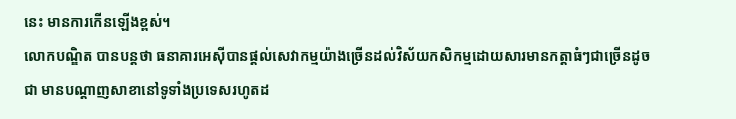នេះ មានការកើនឡើងខ្ពស់។
លោកបណ្ឌិត បានបន្តថា ធនាគារអេស៊ីបានផ្តល់សេវាកម្មយ៉ាងច្រើនដល់វិស័យកសិកម្មដោយសារមានកត្តាធំៗជាច្រើនដូចជា មានបណ្តាញសាខានៅទូទាំងប្រទេសរហូតដ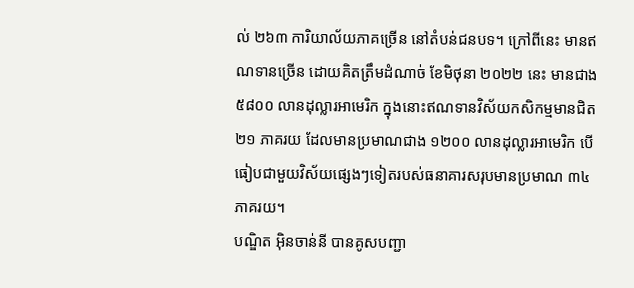ល់ ២៦៣ ការិយាល័យភាគច្រើន នៅតំបន់ជនបទ។ ក្រៅពីនេះ មានឥណទានច្រើន ដោយគិតត្រឹមដំណាច់ ខែមិថុនា ២០២២ នេះ មានជាង ៥៨០០ លានដុល្លារអាមេរិក ក្នុងនោះឥណទានវិស័យកសិកម្មមានជិត ២១ ភាគរយ ដែលមានប្រមាណជាង ១២០០ លានដុល្លារអាមេរិក បើធៀបជាមួយវិស័យផ្សេងៗទៀតរបស់ធនាគារសរុបមានប្រមាណ ៣៤ ភាគរយ។
បណ្ឌិត អ៊ិនចាន់នី បានគូសបញ្ជា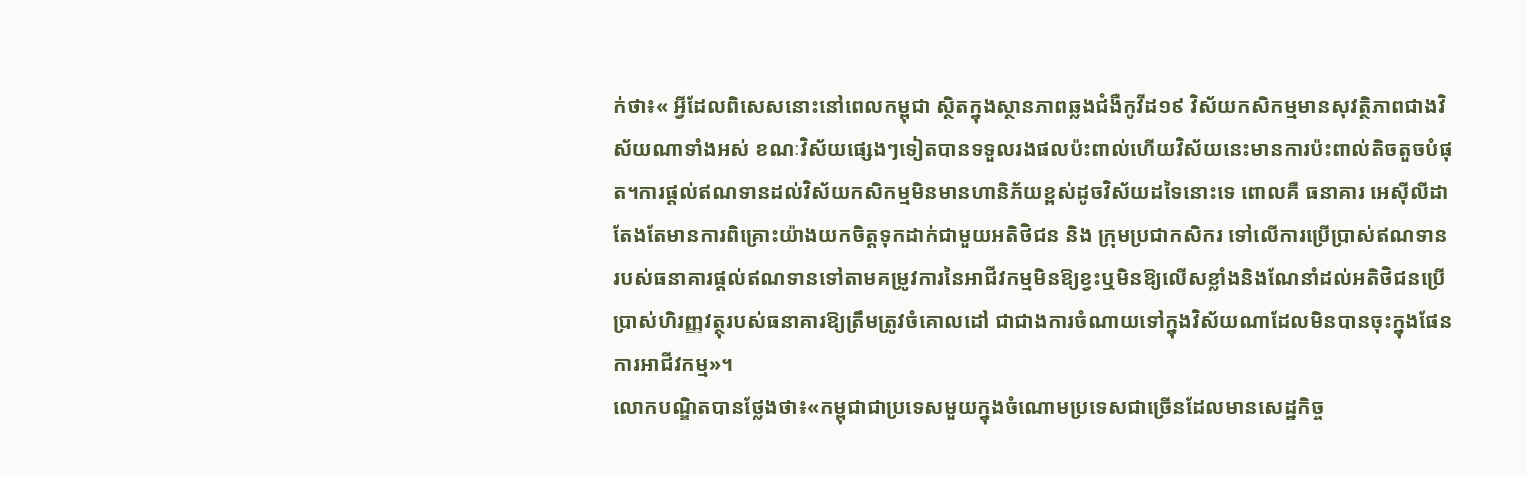ក់ថា៖« អ្វីដែលពិសេសនោះនៅពេលកម្ពុជា ស្ថិតក្នុងស្ថានភាពឆ្លងជំងឺកូវីដ១៩ វិស័យកសិកម្មមានសុវត្ថិភាពជាងវិស័យណាទាំងអស់ ខណៈវិស័យផ្សេងៗទៀតបានទទួលរងផលប៉ះពាល់ហើយវិស័យនេះមានការប៉ះពាល់តិចតួចបំផុត។ការផ្តល់ឥណទានដល់វិស័យកសិកម្មមិនមានហានិភ័យខ្ពស់ដូចវិស័យដទៃនោះទេ ពោលគឺ ធនាគារ អេស៊ីលីដា តែងតែមានការពិគ្រោះយ៉ាងយកចិត្តទុកដាក់ជាមួយអតិថិជន និង ក្រុមប្រជាកសិករ ទៅលើការប្រើប្រាស់ឥណទានរបស់ធនាគារផ្តល់ឥណទានទៅតាមគម្រូវការនៃអាជីវកម្មមិនឱ្យខ្វះឬមិនឱ្យលើសខ្លាំងនិងណែនាំដល់អតិថិជនប្រើប្រាស់ហិរញ្ញវត្ថុរបស់ធនាគារឱ្យត្រឹមត្រូវចំគោលដៅ ជាជាងការចំណាយទៅក្នុងវិស័យណាដែលមិនបានចុះក្នុងផែនការអាជីវកម្ម»។
លោកបណ្ឌិតបានថ្លែងថា៖«កម្ពុជាជាប្រទេសមួយក្នុងចំណោមប្រទេសជាច្រើនដែលមានសេដ្ឋកិច្ច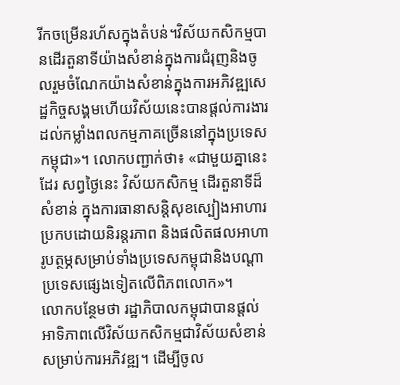រីកចម្រើនរហ័សក្នុងតំបន់។វិស័យកសិកម្មបានដើរតួនាទីយ៉ាងសំខាន់ក្នុងការជំរុញនិងចូលរួមចំណែកយ៉ាងសំខាន់ក្នុងការអភិវឌ្ឍសេដ្ឋកិច្ចសង្គមហើយវិស័យនេះបានផ្តល់ការងារដល់កម្លាំងពលកម្មភាគច្រើននៅក្នុងប្រទេសកម្ពុជា»។ លោកបញ្ជាក់ថា៖ «ជាមួយគ្នានេះដែរ សព្វថ្ងៃនេះ វិស័យកសិកម្ម ដើរតួនាទីដ៏សំខាន់ ក្នុងការធានាសន្ដិសុខស្បៀងអាហារប្រកបដោយនិរន្តរភាព និងផលិតផលអាហារូបត្ថម្ភសម្រាប់ទាំងប្រទេសកម្ពុជានិងបណ្ដាប្រទេសផ្សេងទៀតលើពិភពលោក»។
លោកបន្ថែមថា រដ្ឋាភិបាលកម្ពុជាបានផ្តល់អាទិភាពលើវិស័យកសិកម្មជាវិស័យសំខាន់សម្រាប់ការអភិវឌ្ឍ។ ដើម្បីចូល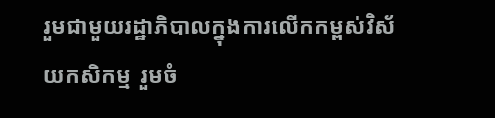រួមជាមួយរដ្ឋាភិបាលក្នុងការលើកកម្ពស់វិស័យកសិកម្ម រួមចំ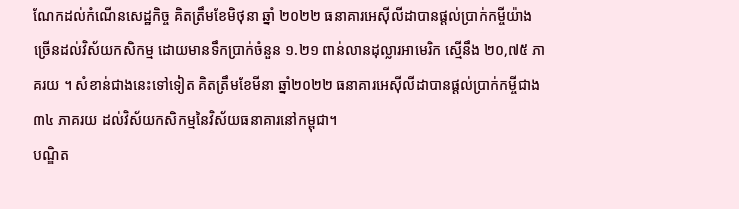ណែកដល់កំណើនសេដ្ឋកិច្ច គិតត្រឹមខែមិថុនា ឆ្នាំ ២០២២ ធនាគារអេស៊ីលីដាបានផ្តល់ប្រាក់កម្ចីយ៉ាងច្រើនដល់វិស័យកសិកម្ម ដោយមានទឹកប្រាក់ចំនួន ១.២១ ពាន់លានដុល្លារអាមេរិក ស្មើនឹង ២០,៧៥ ភាគរយ ។ សំខាន់ជាងនេះទៅទៀត គិតត្រឹមខែមីនា ឆ្នាំ២០២២ ធនាគារអេស៊ីលីដាបានផ្ដល់ប្រាក់កម្ចីជាង ៣៤ ភាគរយ ដល់វិស័យកសិកម្មនៃវិស័យធនាគារនៅកម្ពុជា។
បណ្ឌិត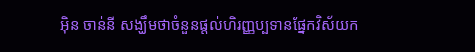អ៊ិន ចាន់នី សង្ឃឹមថាចំនួនផ្តល់ហិរញ្ញប្បទានផ្នែកវិស័យក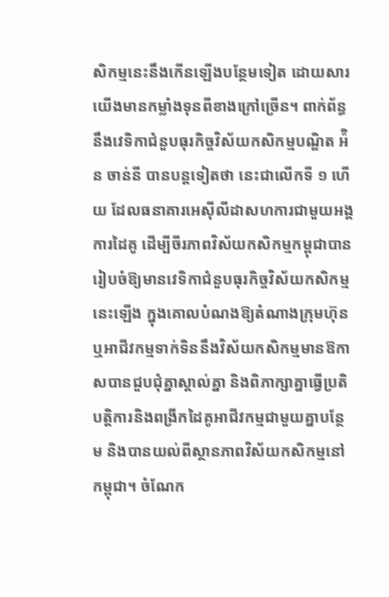សិកម្មនេះនឹងកើនឡើងបន្ថែមទៀត ដោយសារយើងមានកម្លាំងទុនពីខាងក្រៅច្រើន។ ពាក់ព័ន្ធនឹងវេទិកាជំនួបធុរកិច្ចវិស័យកសិកម្មបណ្ឌិត អ៉ិន ចាន់នី បានបន្តទៀតថា នេះជាលើកទី ១ ហើយ ដែលធនាគារអេស៊ីលីដាសហការជាមួយអង្គការដៃគូ ដើម្បីចីរភាពវិស័យកសិកម្មកម្ពុជាបានរៀបចំឱ្យមានវេទិកាជំនួបធុរកិច្ចវិស័យកសិកម្មនេះឡើង ក្នុងគោលបំណងឱ្យតំណាងក្រុមហ៊ុនឬអាជីវកម្មទាក់ទិននឹងវិស័យកសិកម្មមានឱកាសបានជួបជុំគ្នាស្គាល់គ្នា និងពិភាក្សាគ្នាធ្វើប្រតិបត្តិការនិងពង្រីកដៃគូអាជីវកម្មជាមួយគ្នាបន្ថែម និងបានយល់ពីស្ថានភាពវិស័យកសិកម្មនៅកម្ពុជា។ ចំណែក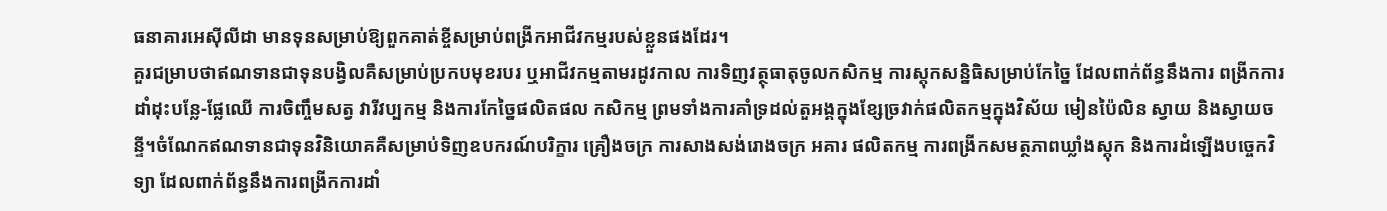ធនាគារអេស៊ីលីដា មានទុនសម្រាប់ឱ្យពួកគាត់ខ្ចីសម្រាប់ពង្រីកអាជីវកម្មរបស់ខ្លួនផងដែរ។
គួរជម្រាបថាឥណទានជាទុនបង្វិលគឺសម្រាប់ប្រកបមុខរបរ ឬអាជីវកម្មតាមរដូវកាល ការទិញវត្ថុធាតុចូលកសិកម្ម ការស្តុកសន្និធិសម្រាប់កែច្នៃ ដែលពាក់ព័ន្ធនឹងការ ពង្រីកការដាំដុះបន្លែ-ផ្លែឈើ ការចិញ្ចឹមសត្វ វារីវប្បកម្ម និងការកែច្នៃផលិតផល កសិកម្ម ព្រមទាំងការគាំទ្រដល់តួអង្គក្នុងខ្សែច្រវាក់ផលិតកម្មក្នុងវិស័យ មៀនប៉ៃលិន ស្វាយ និងស្វាយចន្ទី។ចំណែកឥណទានជាទុនវិនិយោគគឺសម្រាប់ទិញឧបករណ៍បរិក្ខារ គ្រឿងចក្រ ការសាងសង់រោងចក្រ អគារ ផលិតកម្ម ការពង្រីកសមត្ថភាពឃ្លាំងស្តុក និងការដំឡើងបច្ចេកវិទ្យា ដែលពាក់ព័ន្ធនឹងការពង្រីកការដាំ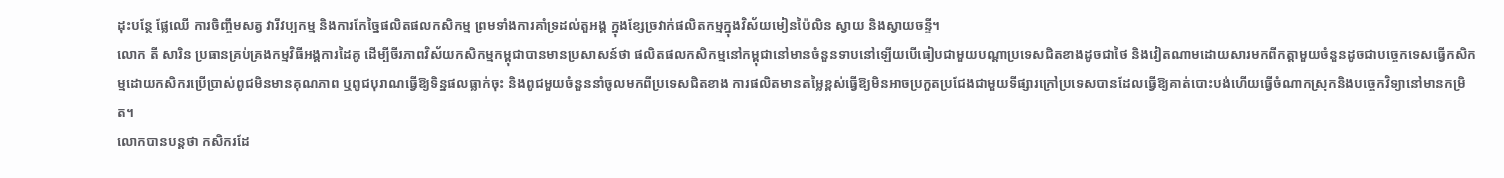ដុះបន្ថែ ផ្លែឈើ ការចិញ្ចឹមសត្វ វារីវប្បកម្ម និងការកែច្នៃផលិតផលកសិកម្ម ព្រមទាំងការគាំទ្រដល់តួអង្គ ក្នុងខ្សែច្រវាក់ផលិតកម្មក្នុងវិស័យមៀនប៉ៃលិន ស្វាយ និងស្វាយចន្ទី។
លោក តី សារិន ប្រធានគ្រប់គ្រងកម្មវិធីអង្គការដៃគូ ដើម្បីចីរភាពវិស័យកសិកម្មកម្ពុជាបានមានប្រសាសន៍ថា ផលិតផលកសិកម្មនៅកម្ពុជានៅមានចំនួនទាបនៅឡើយបើធៀបជាមួយបណ្តាប្រទេសជិតខាងដូចជាថៃ និងវៀតណាមដោយសារមកពីកត្តាមួយចំនួនដូចជាបច្ចេកទេសធ្វើកសិកម្មដោយកសិករប្រើប្រាស់ពូជមិនមានគុណភាព ឬពូជបុរាណធ្វើឱ្យទិន្នផលធ្លាក់ចុះ និងពូជមួយចំនួននាំចូលមកពីប្រទេសជិតខាង ការផលិតមានតម្លៃខ្ពស់ធ្វើឱ្យមិនអាចប្រកួតប្រជែងជាមួយទីផ្សារក្រៅប្រទេសបានដែលធ្វើឱ្យគាត់បោះបង់ហើយធ្វើចំណាកស្រុកនិងបច្ចេកវិទ្យានៅមានកម្រិត។
លោកបានបន្តថា កសិករដែ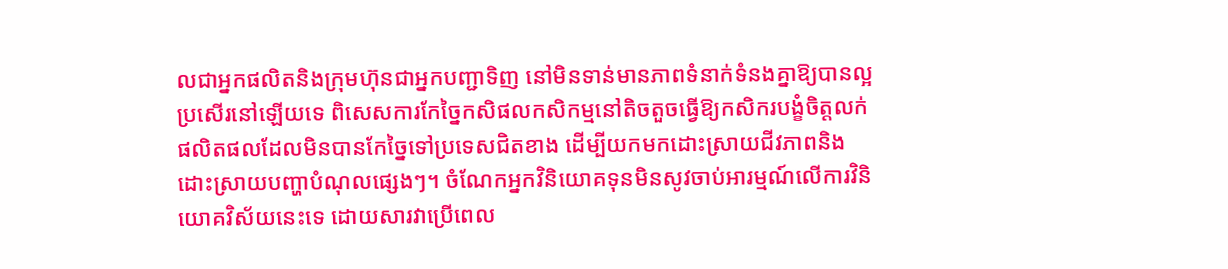លជាអ្នកផលិតនិងក្រុមហ៊ុនជាអ្នកបញ្ជាទិញ នៅមិនទាន់មានភាពទំនាក់ទំនងគ្នាឱ្យបានល្អប្រសើរនៅឡើយទេ ពិសេសការកែច្នៃកសិផលកសិកម្មនៅតិចតួចធ្វើឱ្យកសិករបង្ខំចិត្តលក់ផលិតផលដែលមិនបានកែច្នៃទៅប្រទេសជិតខាង ដើម្បីយកមកដោះស្រាយជីវភាពនិងដោះស្រាយបញ្ហាបំណុលផ្សេងៗ។ ចំណែកអ្នកវិនិយោគទុនមិនសូវចាប់អារម្មណ៍លើការវិនិយោគវិស័យនេះទេ ដោយសារវាប្រើពេល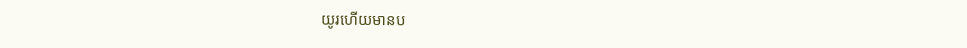យូរហើយមានប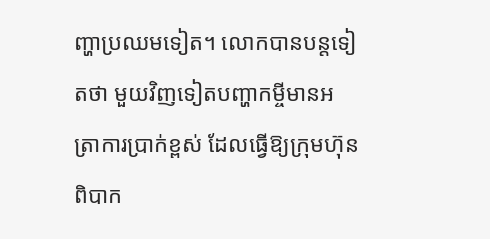ញ្ហាប្រឈមទៀត។ លោកបានបន្តទៀតថា មួយវិញទៀតបញ្ហាកម្ចីមានអត្រាការប្រាក់ខ្ពស់ ដែលធ្វើឱ្យក្រុមហ៊ុនពិបាក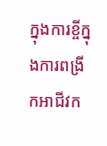ក្នុងការខ្ចីក្នុងការពង្រីកអាជីវក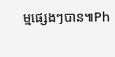ម្មផ្សេងៗបាន៕Ph